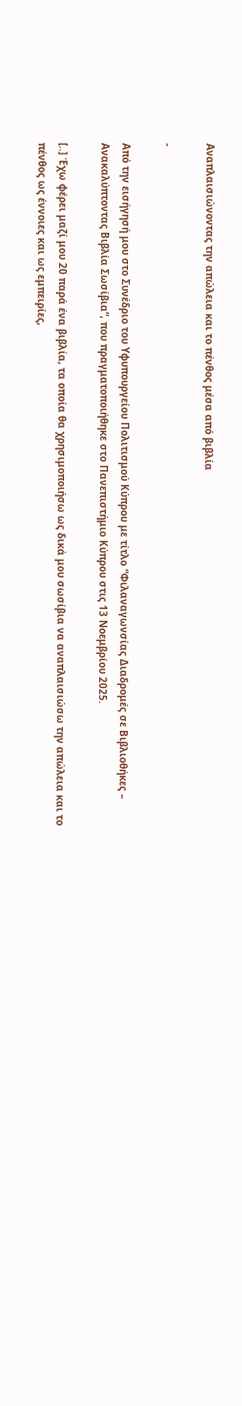Αναπλαισιώνοντας την απώλεια και το πένθος μέσα από βιβλία

-

Από την εισήγησή μου στο Συνέδριο του Υφυπουργείου Πολιτισμού Κύπρου με τίτλο “Φιλαναγωνσίας Διαδρομές σε Βιβλιοθήκες – Ανακαλύπτοντας Βιβλία Σωσίβια”, που πραγματοποιήθηκε στο Πανεπιστήμιο Κύπρου στις 13 Νοεμβρίου 2025.

[..] Έχω φέρει μαζί μου 20 παρά ένα βιβλία, τα οποία θα χρησιμοποιήσω ως δικά μου σωσίβια να αναπλαισιώσω την απώλεια και το πένθος ως έννοιες και ως εμπειρίες,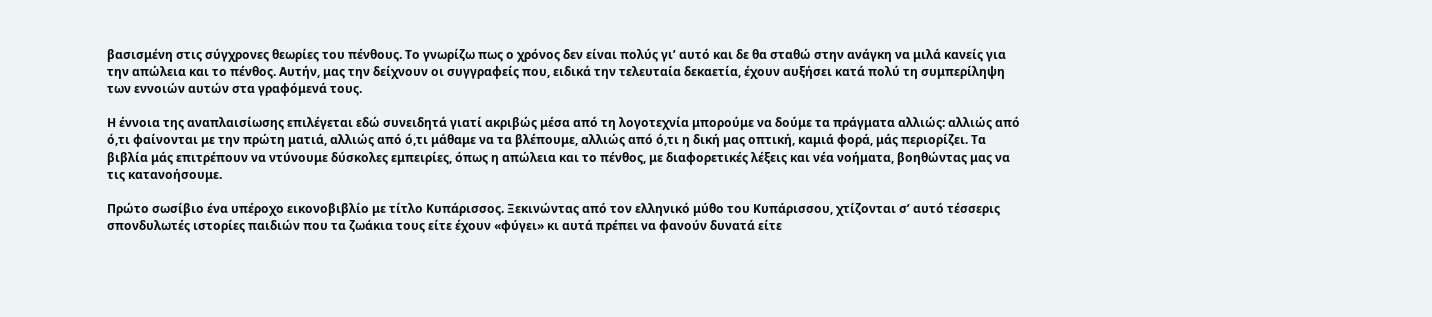βασισμένη στις σύγχρονες θεωρίες του πένθους. Το γνωρίζω πως ο χρόνος δεν είναι πολύς γι’ αυτό και δε θα σταθώ στην ανάγκη να μιλά κανείς για την απώλεια και το πένθος. Αυτήν, μας την δείχνουν οι συγγραφείς που, ειδικά την τελευταία δεκαετία, έχουν αυξήσει κατά πολύ τη συμπερίληψη των εννοιών αυτών στα γραφόμενά τους.

Η έννοια της αναπλαισίωσης επιλέγεται εδώ συνειδητά γιατί ακριβώς μέσα από τη λογοτεχνία μπορούμε να δούμε τα πράγματα αλλιώς: αλλιώς από ό,τι φαίνονται με την πρώτη ματιά, αλλιώς από ό,τι μάθαμε να τα βλέπουμε, αλλιώς από ό,τι η δική μας οπτική, καμιά φορά, μάς περιορίζει. Τα βιβλία μάς επιτρέπουν να ντύνουμε δύσκολες εμπειρίες, όπως η απώλεια και το πένθος, με διαφορετικές λέξεις και νέα νοήματα, βοηθώντας μας να τις κατανοήσουμε.

Πρώτο σωσίβιο ένα υπέροχο εικονοβιβλίο με τίτλο Κυπάρισσος. Ξεκινώντας από τον ελληνικό μύθο του Κυπάρισσου, χτίζονται σ’ αυτό τέσσερις σπονδυλωτές ιστορίες παιδιών που τα ζωάκια τους είτε έχουν «φύγει» κι αυτά πρέπει να φανούν δυνατά είτε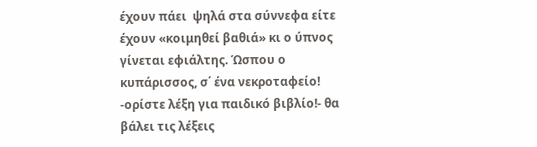έχουν πάει  ψηλά στα σύννεφα είτε έχουν «κοιμηθεί βαθιά» κι ο ύπνος γίνεται εφιάλτης. Ώσπου ο κυπάρισσος, σ΄ ένα νεκροταφείο! -ορίστε λέξη για παιδικό βιβλίο!- θα βάλει τις λέξεις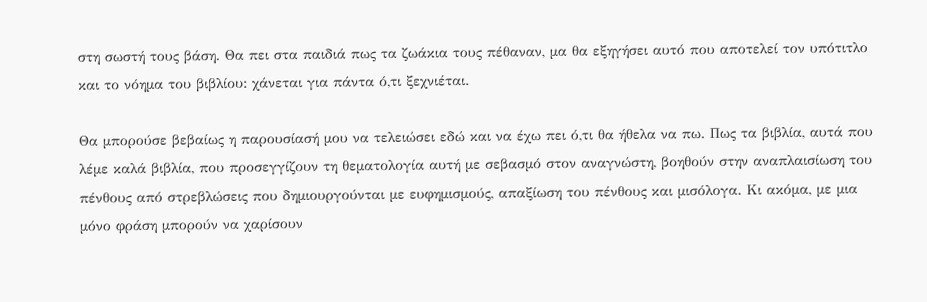στη σωστή τους βάση. Θα πει στα παιδιά πως τα ζωάκια τους πέθαναν, μα θα εξηγήσει αυτό που αποτελεί τον υπότιτλο και το νόημα του βιβλίου: χάνεται για πάντα ό,τι ξεχνιέται.

Θα μπορούσε βεβαίως η παρουσίασή μου να τελειώσει εδώ και να έχω πει ό,τι θα ήθελα να πω. Πως τα βιβλία, αυτά που λέμε καλά βιβλία, που προσεγγίζουν τη θεματολογία αυτή με σεβασμό στον αναγνώστη, βοηθούν στην αναπλαισίωση του πένθους από στρεβλώσεις που δημιουργούνται με ευφημισμούς, απαξίωση του πένθους και μισόλογα. Κι ακόμα, με μια μόνο φράση μπορούν να χαρίσουν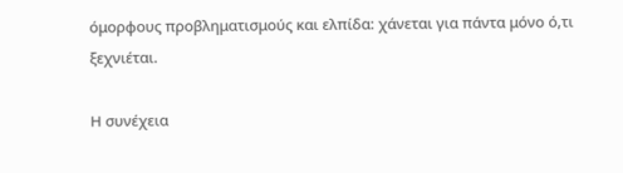όμορφους προβληματισμούς και ελπίδα: χάνεται για πάντα μόνο ό,τι ξεχνιέται.

Η συνέχεια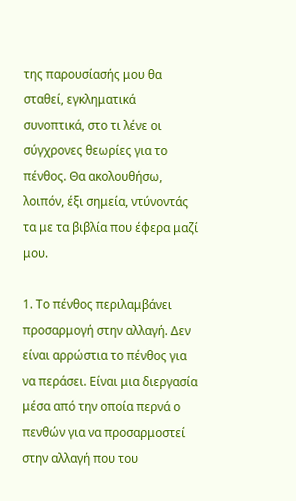της παρουσίασής μου θα σταθεί, εγκληματικά συνοπτικά, στο τι λένε οι σύγχρονες θεωρίες για το πένθος. Θα ακολουθήσω, λοιπόν, έξι σημεία, ντύνοντάς τα με τα βιβλία που έφερα μαζί μου.

1. Το πένθος περιλαμβάνει προσαρμογή στην αλλαγή. Δεν είναι αρρώστια το πένθος για να περάσει. Είναι μια διεργασία μέσα από την οποία περνά ο πενθών για να προσαρμοστεί στην αλλαγή που του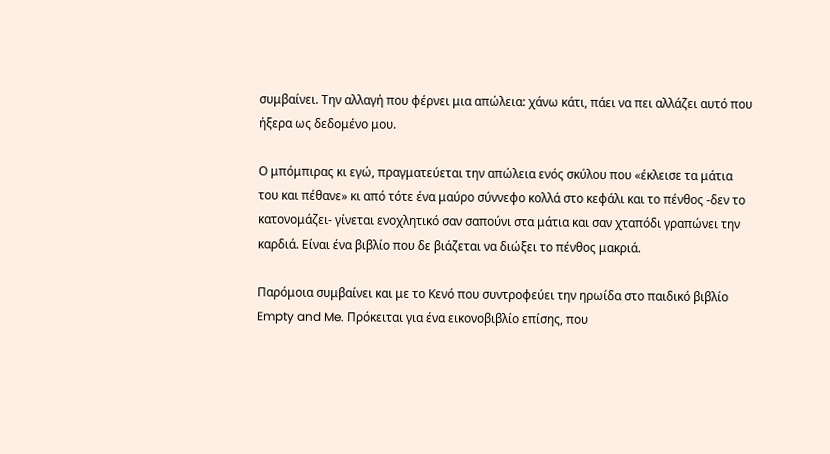συμβαίνει. Την αλλαγή που φέρνει μια απώλεια: χάνω κάτι, πάει να πει αλλάζει αυτό που ήξερα ως δεδομένο μου.

Ο μπόμπιρας κι εγώ, πραγματεύεται την απώλεια ενός σκύλου που «έκλεισε τα μάτια του και πέθανε» κι από τότε ένα μαύρο σύννεφο κολλά στο κεφάλι και το πένθος -δεν το κατονομάζει- γίνεται ενοχλητικό σαν σαπούνι στα μάτια και σαν χταπόδι γραπώνει την καρδιά. Είναι ένα βιβλίο που δε βιάζεται να διώξει το πένθος μακριά.

Παρόμοια συμβαίνει και με το Κενό που συντροφεύει την ηρωίδα στο παιδικό βιβλίο Empty and Me. Πρόκειται για ένα εικονοβιβλίο επίσης, που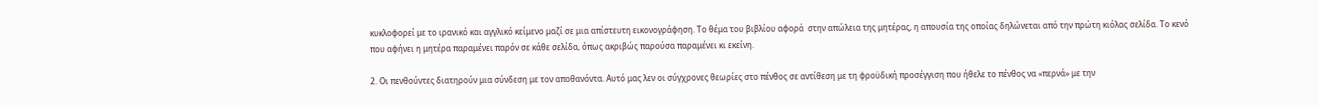κυκλοφορεί με το ιρανικό και αγγλικό κείμενο μαζί σε μια απίστευτη εικονογράφηση. Το θέμα του βιβλίου αφορά  στην απώλεια της μητέρας, η απουσία της οποίας δηλώνεται από την πρώτη κιόλας σελίδα. Το κενό που αφήνει η μητέρα παραμένει παρόν σε κάθε σελίδα, όπως ακριβώς παρούσα παραμένει κι εκείνη.

2. Οι πενθούντες διατηρούν μια σύνδεση με τον αποθανόντα. Αυτό μας λεν οι σύγχρονες θεωρίες στο πένθος σε αντίθεση με τη φροϋδική προσέγγιση που ήθελε το πένθος να «περνά» με την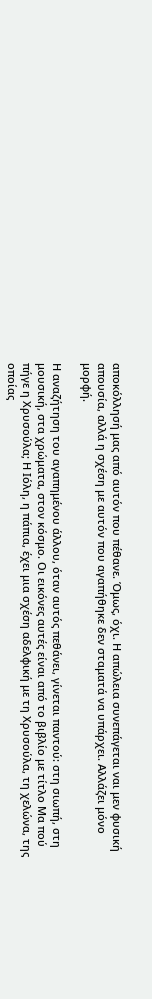αποκόλλησή μας από αυτόν που πέθανε. Όμως, όχι. Η απώλεια συνεπάγεται ναι μεν φυσική απουσία, αλλά η σχέση με αυτόν που αγαπήθηκε δεν σταματά να υπάρχει. Αλλάζει μόνο μορφή.

Η αναζήτηση του αγαπημένου άλλου, όταν αυτός πεθάνει, γίνεται παντού: στη σιωπή, στη μουσική, στα χρώματα, στον κόσμο. Οι εικόνες αυτές είναι από το βιβλίο με τίτλο Μα πού πήγε η Χρυσούλα; Η Ιόλη, η πάπια, έχει μια σχέση αδελφική με τη Χρυσούλα, τη χελώνα, της οποίας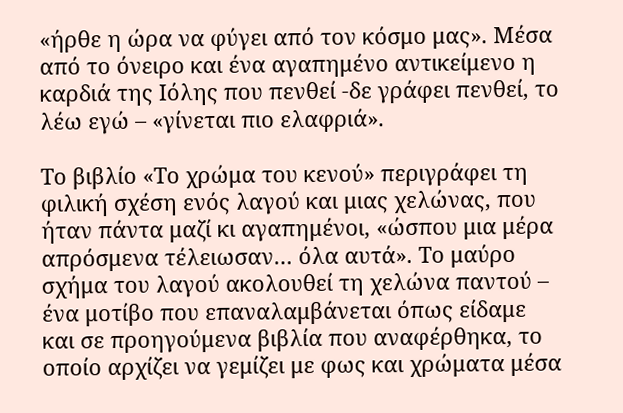«ήρθε η ώρα να φύγει από τον κόσμο μας». Μέσα από το όνειρο και ένα αγαπημένο αντικείμενο η καρδιά της Ιόλης που πενθεί -δε γράφει πενθεί, το λέω εγώ – «γίνεται πιο ελαφριά».

Το βιβλίο «Το χρώμα του κενού» περιγράφει τη φιλική σχέση ενός λαγού και μιας χελώνας, που ήταν πάντα μαζί κι αγαπημένοι, «ώσπου μια μέρα απρόσμενα τέλειωσαν… όλα αυτά». Το μαύρο σχήμα του λαγού ακολουθεί τη χελώνα παντού – ένα μοτίβο που επαναλαμβάνεται όπως είδαμε και σε προηγούμενα βιβλία που αναφέρθηκα, το οποίο αρχίζει να γεμίζει με φως και χρώματα μέσα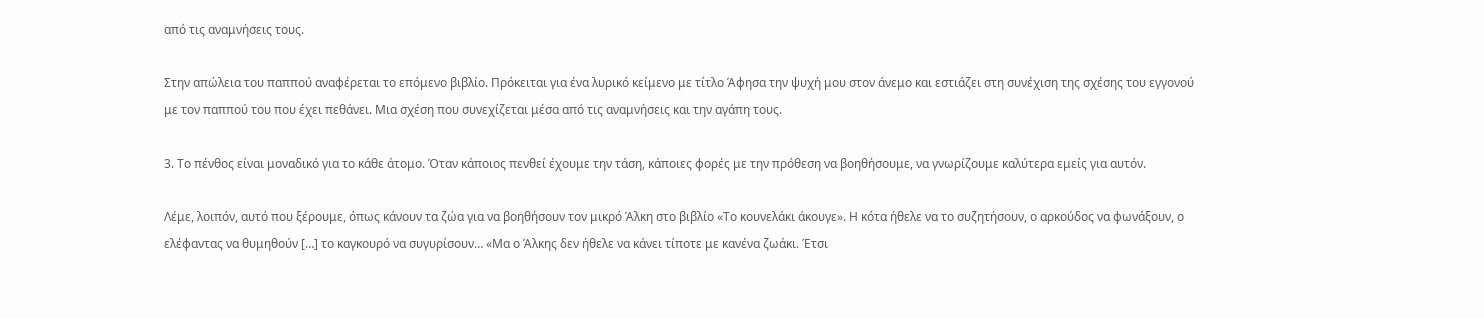από τις αναμνήσεις τους.

Στην απώλεια του παππού αναφέρεται το επόμενο βιβλίο. Πρόκειται για ένα λυρικό κείμενο με τίτλο Άφησα την ψυχή μου στον άνεμο και εστιάζει στη συνέχιση της σχέσης του εγγονού με τον παππού του που έχει πεθάνει. Μια σχέση που συνεχίζεται μέσα από τις αναμνήσεις και την αγάπη τους.

3. Το πένθος είναι μοναδικό για το κάθε άτομο. Όταν κάποιος πενθεί έχουμε την τάση, κάποιες φορές με την πρόθεση να βοηθήσουμε, να γνωρίζουμε καλύτερα εμείς για αυτόν.

Λέμε, λοιπόν, αυτό που ξέρουμε, όπως κάνουν τα ζώα για να βοηθήσουν τον μικρό Άλκη στο βιβλίο «Το κουνελάκι άκουγε». Η κότα ήθελε να το συζητήσουν, ο αρκούδος να φωνάξουν, ο ελέφαντας να θυμηθούν […] το καγκουρό να συγυρίσουν… «Μα ο Άλκης δεν ήθελε να κάνει τίποτε με κανένα ζωάκι. Έτσι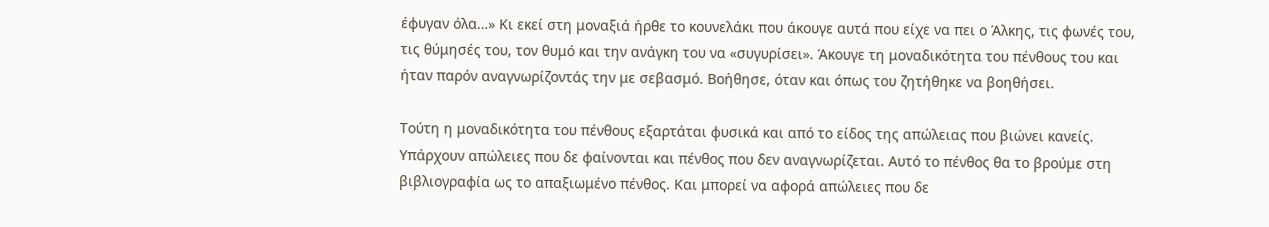έφυγαν όλα…» Κι εκεί στη μοναξιά ήρθε το κουνελάκι που άκουγε αυτά που είχε να πει ο Άλκης, τις φωνές του, τις θύμησές του, τον θυμό και την ανάγκη του να «συγυρίσει». Άκουγε τη μοναδικότητα του πένθους του και ήταν παρόν αναγνωρίζοντάς την με σεβασμό. Βοήθησε, όταν και όπως του ζητήθηκε να βοηθήσει.

Τούτη η μοναδικότητα του πένθους εξαρτάται φυσικά και από το είδος της απώλειας που βιώνει κανείς. Υπάρχουν απώλειες που δε φαίνονται και πένθος που δεν αναγνωρίζεται. Αυτό το πένθος θα το βρούμε στη βιβλιογραφία ως το απαξιωμένο πένθος. Και μπορεί να αφορά απώλειες που δε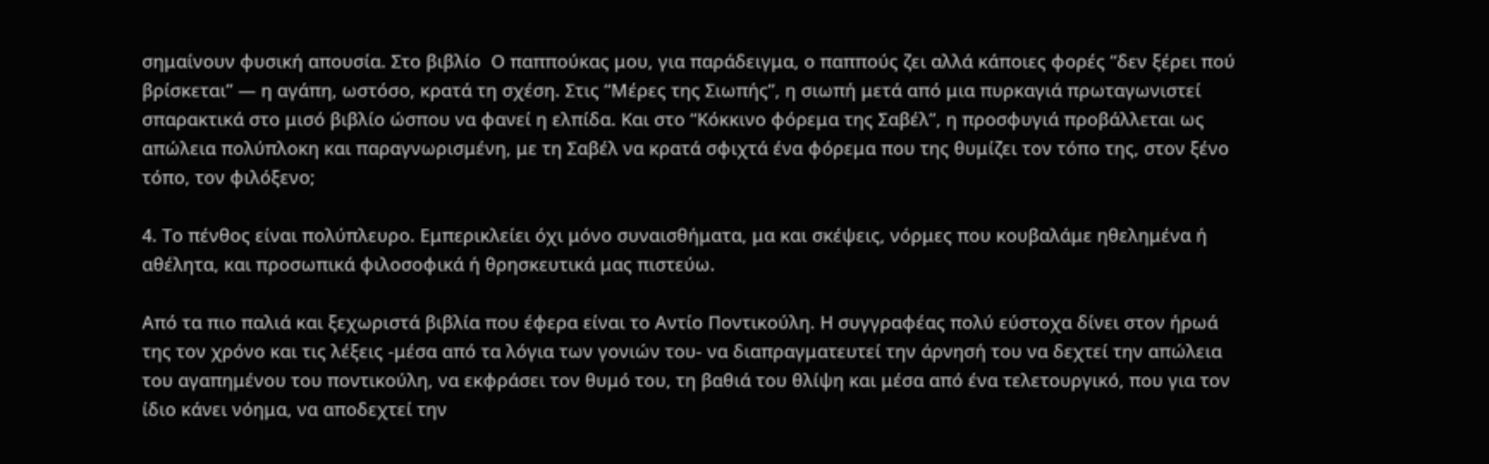σημαίνουν φυσική απουσία. Στο βιβλίο  Ο παππούκας μου, για παράδειγμα, ο παππούς ζει αλλά κάποιες φορές “δεν ξέρει πού βρίσκεται” — η αγάπη, ωστόσο, κρατά τη σχέση. Στις “Μέρες της Σιωπής”, η σιωπή μετά από μια πυρκαγιά πρωταγωνιστεί σπαρακτικά στο μισό βιβλίο ώσπου να φανεί η ελπίδα. Και στο “Κόκκινο φόρεμα της Σαβέλ”, η προσφυγιά προβάλλεται ως απώλεια πολύπλοκη και παραγνωρισμένη, με τη Σαβέλ να κρατά σφιχτά ένα φόρεμα που της θυμίζει τον τόπο της, στον ξένο τόπο, τον φιλόξενο;

4. Το πένθος είναι πολύπλευρο. Εμπερικλείει όχι μόνο συναισθήματα, μα και σκέψεις, νόρμες που κουβαλάμε ηθελημένα ή αθέλητα, και προσωπικά φιλοσοφικά ή θρησκευτικά μας πιστεύω.

Από τα πιο παλιά και ξεχωριστά βιβλία που έφερα είναι το Αντίο Ποντικούλη. Η συγγραφέας πολύ εύστοχα δίνει στον ήρωά της τον χρόνο και τις λέξεις -μέσα από τα λόγια των γονιών του- να διαπραγματευτεί την άρνησή του να δεχτεί την απώλεια του αγαπημένου του ποντικούλη, να εκφράσει τον θυμό του, τη βαθιά του θλίψη και μέσα από ένα τελετουργικό, που για τον ίδιο κάνει νόημα, να αποδεχτεί την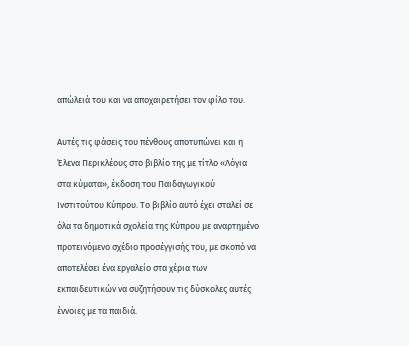απώλειά του και να αποχαιρετήσει τον φίλο του.

Αυτές τις φάσεις του πένθους αποτυπώνει και η Έλενα Περικλέους στο βιβλίο της με τίτλο «Λόγια στα κύματα», έκδοση του Παιδαγωγικού Ινστιτούτου Κύπρου. Το βιβλίο αυτό έχει σταλεί σε όλα τα δημοτικά σχολεία της Κύπρου με αναρτημένο προτεινόμενο σχέδιο προσέγγισής του, με σκοπό να αποτελέσει ένα εργαλείο στα χέρια των εκπαιδευτικών να συζητήσουν τις δύσκολες αυτές έννοιες με τα παιδιά.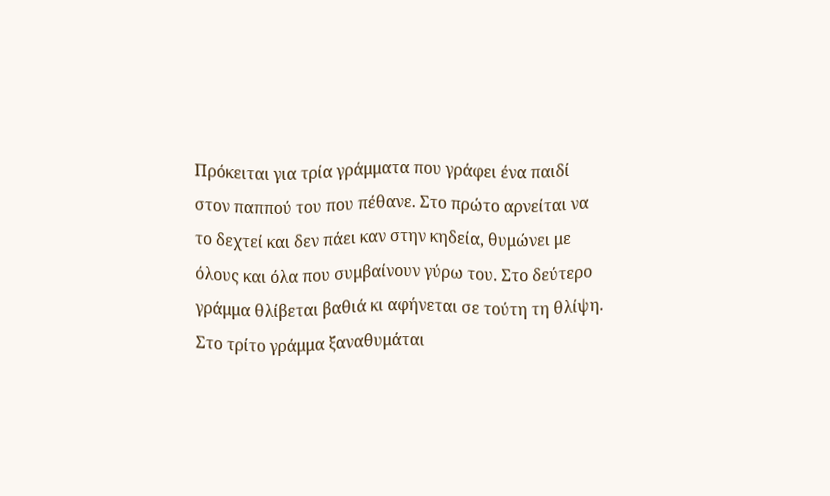Πρόκειται για τρία γράμματα που γράφει ένα παιδί στον παππού του που πέθανε. Στο πρώτο αρνείται να το δεχτεί και δεν πάει καν στην κηδεία, θυμώνει με όλους και όλα που συμβαίνουν γύρω του. Στο δεύτερο γράμμα θλίβεται βαθιά κι αφήνεται σε τούτη τη θλίψη. Στο τρίτο γράμμα ξαναθυμάται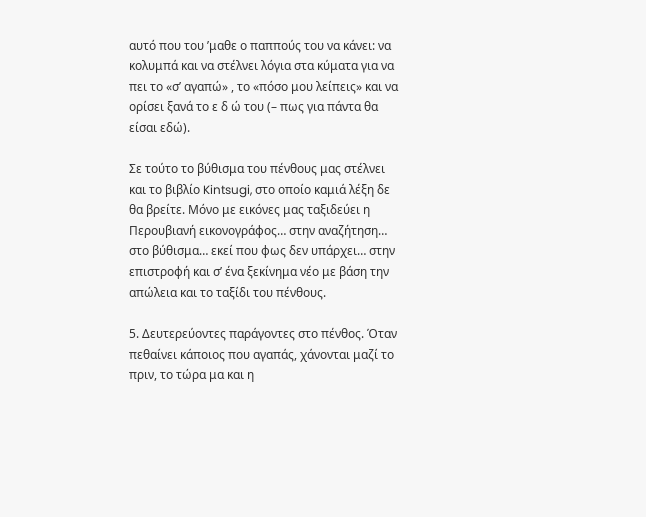αυτό που του ’μαθε ο παππούς του να κάνει: να κολυμπά και να στέλνει λόγια στα κύματα για να πει το «σ’ αγαπώ» , το «πόσο μου λείπεις» και να ορίσει ξανά το ε δ ώ του (– πως για πάντα θα είσαι εδώ).

Σε τούτο το βύθισμα του πένθους μας στέλνει και το βιβλίο Kintsugi, στο οποίο καμιά λέξη δε θα βρείτε. Μόνο με εικόνες μας ταξιδεύει η Περουβιανή εικονογράφος… στην αναζήτηση… στο βύθισμα… εκεί που φως δεν υπάρχει… στην επιστροφή και σ’ ένα ξεκίνημα νέο με βάση την απώλεια και το ταξίδι του πένθους.

5. Δευτερεύοντες παράγοντες στο πένθος. Όταν πεθαίνει κάποιος που αγαπάς, χάνονται μαζί το πριν, το τώρα μα και η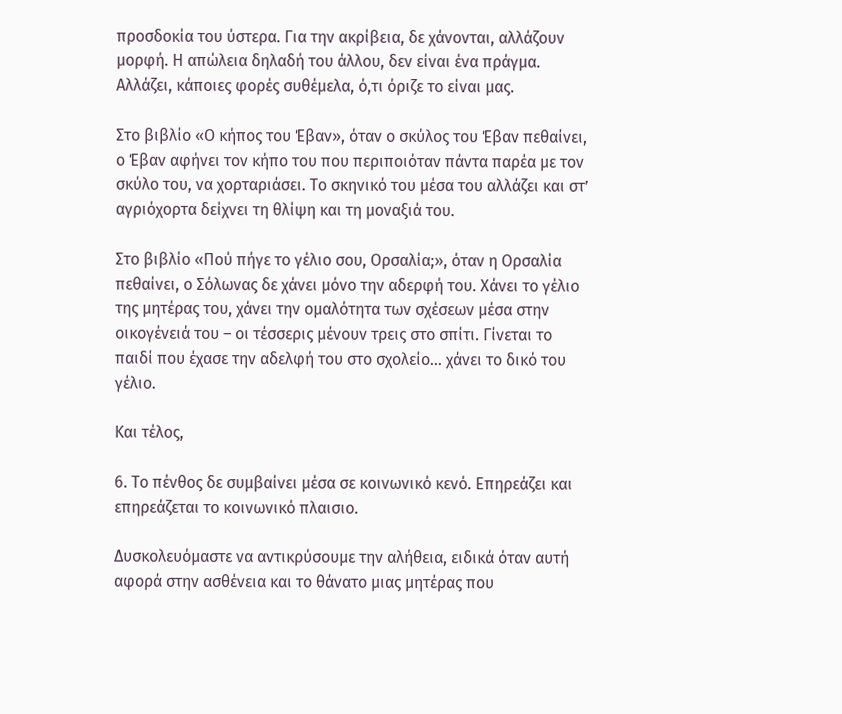προσδοκία του ύστερα. Για την ακρίβεια, δε χάνονται, αλλάζουν μορφή. Η απώλεια δηλαδή του άλλου, δεν είναι ένα πράγμα. Αλλάζει, κάποιες φορές συθέμελα, ό,τι όριζε το είναι μας.

Στο βιβλίο «Ο κήπος του Έβαν», όταν ο σκύλος του Έβαν πεθαίνει, ο Έβαν αφήνει τον κήπο του που περιποιόταν πάντα παρέα με τον σκύλο του, να χορταριάσει. Το σκηνικό του μέσα του αλλάζει και στ’ αγριόχορτα δείχνει τη θλίψη και τη μοναξιά του.

Στο βιβλίο «Πού πήγε το γέλιο σου, Ορσαλία;», όταν η Ορσαλία πεθαίνει, ο Σόλωνας δε χάνει μόνο την αδερφή του. Χάνει το γέλιο της μητέρας του, χάνει την ομαλότητα των σχέσεων μέσα στην οικογένειά του – οι τέσσερις μένουν τρεις στο σπίτι. Γίνεται το παιδί που έχασε την αδελφή του στο σχολείο… χάνει το δικό του γέλιο.

Και τέλος,

6. Το πένθος δε συμβαίνει μέσα σε κοινωνικό κενό. Επηρεάζει και επηρεάζεται το κοινωνικό πλαισιο.

Δυσκολευόμαστε να αντικρύσουμε την αλήθεια, ειδικά όταν αυτή αφορά στην ασθένεια και το θάνατο μιας μητέρας που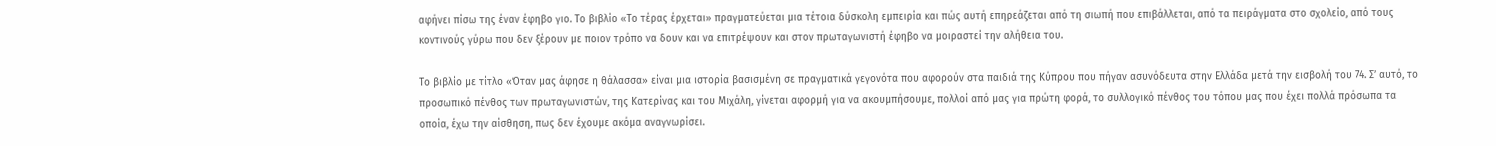αφήνει πίσω της έναν έφηβο γιο. Το βιβλίο «Το τέρας έρχεται» πραγματεύεται μια τέτοια δύσκολη εμπειρία και πώς αυτή επηρεάζεται από τη σιωπή που επιβάλλεται, από τα πειράγματα στο σχολείο, από τους κοντινούς γύρω που δεν ξέρουν με ποιον τρόπο να δουν και να επιτρέψουν και στον πρωταγωνιστή έφηβο να μοιραστεί την αλήθεια του.

Το βιβλίο με τίτλο «Όταν μας άφησε η θάλασσα» είναι μια ιστορία βασισμένη σε πραγματικά γεγονότα που αφορούν στα παιδιά της Κύπρου που πήγαν ασυνόδευτα στην Ελλάδα μετά την εισβολή του 74. Σ’ αυτό, το προσωπικό πένθος των πρωταγωνιστών, της Κατερίνας και του Μιχάλη, γίνεται αφορμή για να ακουμπήσουμε, πολλοί από μας για πρώτη φορά, το συλλογικό πένθος του τόπου μας που έχει πολλά πρόσωπα τα οποία, έχω την αίσθηση, πως δεν έχουμε ακόμα αναγνωρίσει.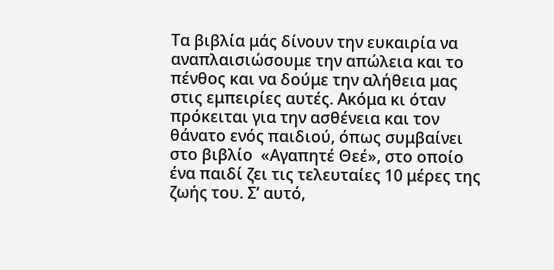Τα βιβλία μάς δίνουν την ευκαιρία να αναπλαισιώσουμε την απώλεια και το πένθος και να δούμε την αλήθεια μας στις εμπειρίες αυτές. Ακόμα κι όταν πρόκειται για την ασθένεια και τον θάνατο ενός παιδιού, όπως συμβαίνει στο βιβλίο  «Αγαπητέ Θεέ», στο οποίο ένα παιδί ζει τις τελευταίες 10 μέρες της ζωής του. Σ’ αυτό,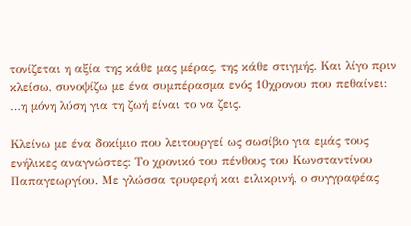τονίζεται η αξία της κάθε μας μέρας, της κάθε στιγμής. Και λίγο πριν κλείσω, συνοψίζω με ένα συμπέρασμα ενός 10χρονου που πεθαίνει: …η μόνη λύση για τη ζωή είναι το να ζεις.

Κλείνω με ένα δοκίμιο που λειτουργεί ως σωσίβιο για εμάς τους ενήλικες αναγνώστες: Το χρονικό του πένθους του Κωνσταντίνου Παπαγεωργίου. Με γλώσσα τρυφερή και ειλικρινή, ο συγγραφέας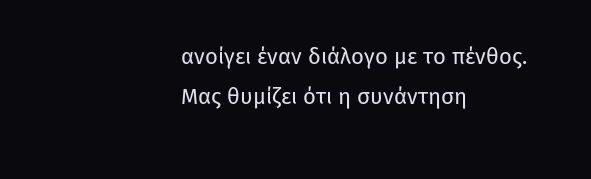ανοίγει έναν διάλογο με το πένθος. Μας θυμίζει ότι η συνάντηση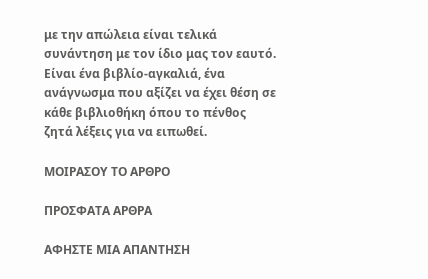με την απώλεια είναι τελικά συνάντηση με τον ίδιο μας τον εαυτό. Είναι ένα βιβλίο-αγκαλιά, ένα ανάγνωσμα που αξίζει να έχει θέση σε κάθε βιβλιοθήκη όπου το πένθος ζητά λέξεις για να ειπωθεί.

ΜΟΙΡΑΣΟΥ ΤΟ ΑΡΘΡΟ

ΠΡΟΣΦΑΤΑ ΑΡΘΡΑ

ΑΦΗΣΤΕ ΜΙΑ ΑΠΑΝΤΗΣΗ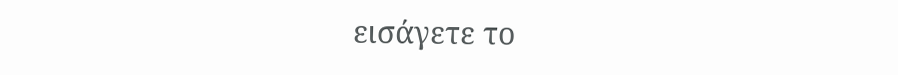εισάγετε το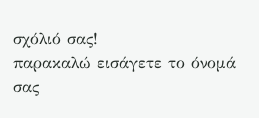σχόλιό σας!
παρακαλώ εισάγετε το όνομά σας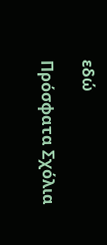εδώ

Πρόσφατα Σχόλια